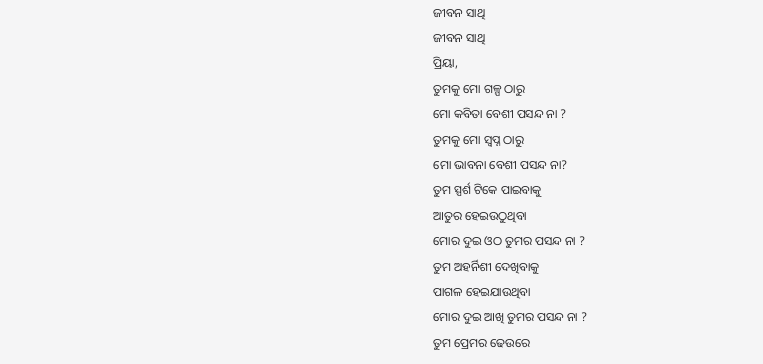ଜୀବନ ସାଥି
ଜୀବନ ସାଥି
ପ୍ରିୟା,
ତୁମକୁ ମୋ ଗଳ୍ପ ଠାରୁ
ମୋ କବିତା ବେଶୀ ପସନ୍ଦ ନା ?
ତୁମକୁ ମୋ ସ୍ବପ୍ନ ଠାରୁ
ମୋ ଭାବନା ବେଶୀ ପସନ୍ଦ ନା?
ତୁମ ସ୍ପର୍ଶ ଟିକେ ପାଇବାକୁ
ଆତୁର ହେଇଉଠୁଥିବା
ମୋର ଦୁଇ ଓଠ ତୁମର ପସନ୍ଦ ନା ?
ତୁମ ଅହର୍ନିଶୀ ଦେଖିବାକୁ
ପାଗଳ ହେଇଯାଉଥିବା
ମୋର ଦୁଇ ଆଖି ତୁମର ପସନ୍ଦ ନା ?
ତୁମ ପ୍ରେମର ଢେଉରେ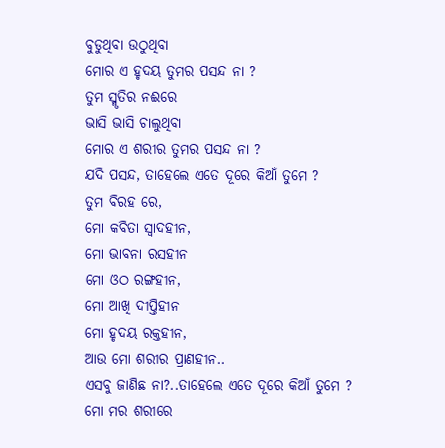ବୁଡୁଥିବା ଉଠୁଥିବା
ମୋର ଏ ହୃଦୟ ତୁମର ପସନ୍ଦ ନା ?
ତୁମ ସ୍ମୃତିର ନଈରେ
ଭାସି ଭାସି ଚାଲୁଥିବା
ମୋର ଏ ଶରୀର ତୁମର ପସନ୍ଦ ନା ?
ଯଦି ପସନ୍ଦ, ତାହେଲେ ଏତେ ଦୂରେ କିଆଁ ତୁମେ ?
ତୁମ ବିରହ ରେ,
ମୋ କବିତା ସ୍ୱାଦହୀନ,
ମୋ ଭାବନା ରସହୀନ
ମୋ ଓଠ ରଙ୍ଗହୀନ,
ମୋ ଆଖି ଦୀପ୍ତିହୀନ
ମୋ ହୃଦୟ ରକ୍ତହୀନ,
ଆଉ ମୋ ଶରୀର ପ୍ରାଣହୀନ..
ଏସବୁ ଜାଣିଛ ନା?..ତାହେଲେ ଏତେ ଦୂରେ କିଆଁ ତୁମେ ?
ମୋ ମର ଶରୀରେ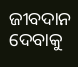ଜୀବଦାନ ଦେବାକୁ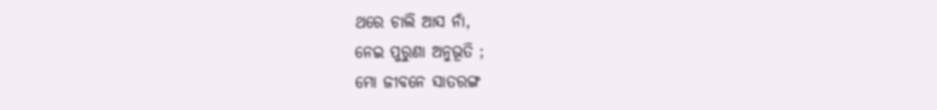ଥରେ ଚାଲି ଆସ ନାଁ,
ନେଇ ପୁରୁଣା ଅନୁଭୂତି ;
ମୋ ଜୀବନେ ସାତରଙ୍ଗ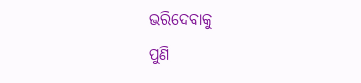ଭରିଦେବାକୁ
ପୁଣି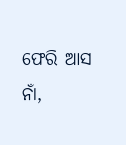ଫେରି ଆସ ନାଁ,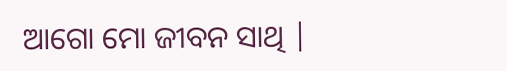ଆଗୋ ମୋ ଜୀବନ ସାଥି |